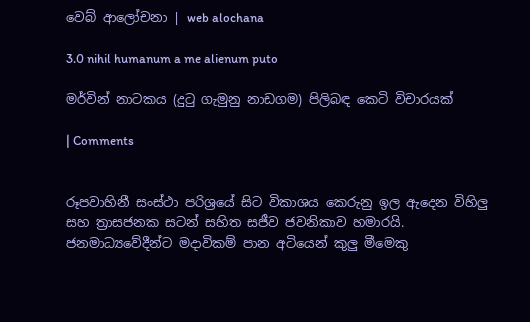වෙබ් ආලෝචනා | web alochana

3.0 nihil humanum a me alienum puto

මර්වින් නාටකය (දුටු ගැමුනු නාඩගම) පිලිබඳ කෙටි විචාරයක්

| Comments


රූපවාහිනී සංස්ථා පරිශ්‍රයේ සිට විකාශය කෙරුනු ඉල ඇදෙන විහිලු සහ ත්‍රාසජනක සටන් සහිත සජීව ජවනිකාව හමාරයි. ජනමාධ්‍යවේදීන්ට මදාවිකම් පාන අටියෙන් කුලු මීමෙකු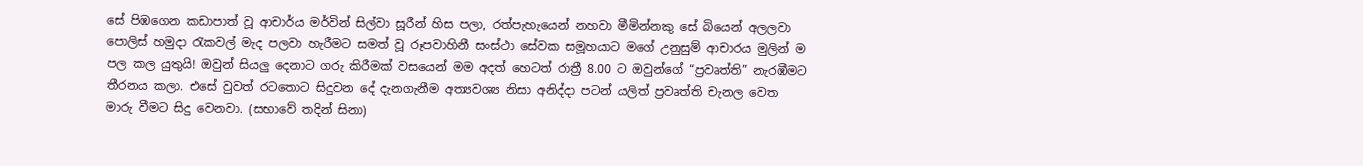සේ පිඹගෙන කඩාපාත් වූ ආචාර්ය මර්වින් සිල්වා සූරීන් හිස පලා, රත්පැහැයෙන් නහවා මීමින්නකු සේ බියෙන් අලලවා පොලිස් හමුදා රැකවල් මැද පලවා හැරීමට සමත් වූ රූපවාහිනී සංස්ථා සේවක සමූහයාට මගේ උනුසුම් ආචාරය මුලින් ම පල කල යුතුයි! ඔවුන් සියලු දෙනාට ගරු කිරීමක් වසයෙන් මම අදත් හෙටත් රාත්‍රී 8.00 ට ඔවුන්ගේ “ප්‍රවෘත්ති” නැරඹීමට තීරනය කලා. එසේ වුවත් රටතොට සිදුවන දේ දැනගැනීම අත්‍යවශ්‍ය නිසා අනිද්දා පටන් යලිත් ප්‍රවෘත්ති චැනල වෙත මාරු වීමට සිදු වෙනවා. (සභාවේ තදින් සිනා)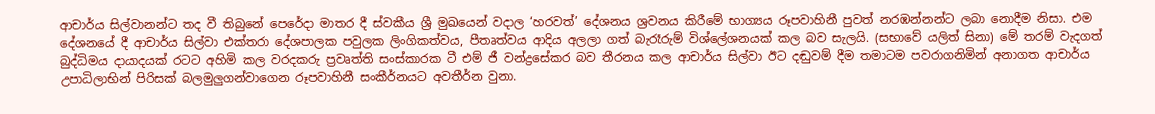ආචාර්ය සිල්වානන්ට තද වී තිබුනේ පෙරේදා මාතර දී ස්වකීය ශ්‍රී මුඛයෙන් වදාල ‘හරවත්’ දේශනය ශ්‍රවනය කිරීමේ භාග්‍යය රූපවාහිනී පුවත් නරඹන්නන්ට ලබා නොදීම නිසා. එම දේශනයේ දී ආචාර්ය සිල්වා එක්තරා දේශපාලක පවුලක ලිංගිකත්වය, පීතෘත්වය ආදිය අලලා ගත් බැරෑරුම් විශ්ලේශනයක් කල බව සැලයි. (සභාවේ යලිත් සිනා) මේ තරම් වැදගත් බුද්ධිමය දායාදයක් රටට අහිමි කල වරදකරු ප්‍රවෘත්ති සංස්කාරක ටී එම් ජී වන්ද්‍රසේකර බව තීරනය කල ආචාර්ය සිල්වා ඊට දඬුවම් දීම තමාටම පවරාගනිමින් අනාගත ආචාර්ය උපාධිලාභින් පිරිසක් බලමුලුගන්වාගෙන රූපවාහිනී සංකීර්නයට අවතීර්න වුනා.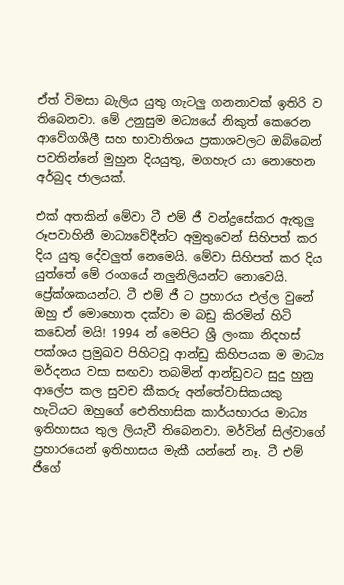ඒත් විමසා බැලිය යුතු ගැටලු ගනනාවක් ඉතිරි ව තිබෙනවා. මේ උනුසුම මධ්‍යයේ නිකුත් කෙරෙන ආවේගශීලී සහ භාවාතිශය ප්‍රකාශවලට ඔබ්බෙන් පවතින්නේ මුහුන දියයුතු, මගහැර යා නොහෙන අර්බුද ජාලයක්.

එක් අතකින් මේවා ටී එම් ජී වන්ද්‍රසේකර ඇතුලු රූපවාහිනී මාධ්‍යවේදීන්ට අමුතුවෙන් සිහිපත් කර දිය යුතු දේවලුත් නෙමෙයි. මේවා සිහිපත් කර දිය යුත්තේ මේ රංගයේ නලුනිලියන්ට නොවෙයි. ප්‍රේක්ශකයන්ට. ටී එම් ජී ට ප්‍රහාරය එල්ල වුනේ ඔහු ඒ මොහොත දක්වා ම බඩු කිරමින් හිටි කඩෙන් මයි! 1994 න් මෙපිට ශ්‍රී ලංකා නිදහස් පක්ශය ප්‍රමුඛව පිහිටවූ ආන්ඩු කිහිපයක ම මාධ්‍ය මර්දනය වසා සඟවා තබමින් ආන්ඩුවට සුදු හුනු ආලේප කල සුවච කීකරු අන්තේවාසිකයකු හැටියට ඔහුගේ ඓතිහාසික කාර්යභාරය මාධ්‍ය ඉතිහාසය තුල ලියැවී තිබෙනවා. මර්වින් සිල්වාගේ ප්‍රහාරයෙන් ඉතිහාසය මැකී යන්නේ නෑ. ටී එම් ජීගේ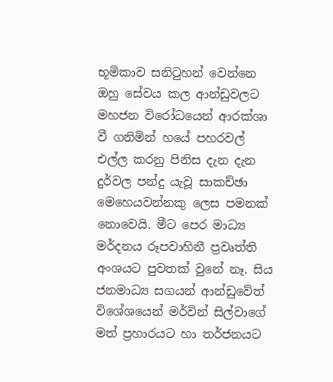භූමිකාව සනිටුහන් වෙන්නෙ ඔහු සේවය කල ආන්ඩුවලට මහජන විරෝධයෙන් ආරක්ශා වී ගනිමින් හයේ පහරවල් එල්ල කරනු පිනිස දැන දැන දුර්වල පන්දු යැවූ සාකච්ඡා මෙහෙයවන්නකු ලෙස පමනක් නොවෙයි. මීට පෙර මාධ්‍ය මර්දනය රූපවාහිනී ප්‍රවෘත්ති අංශයට පුවතක් වුනේ නෑ. සිය ජනමාධ්‍ය සගයන් ආන්ඩුවේත් විශේශයෙන් මර්වින් සිල්වාගේ මත් ප්‍රහාරයට හා තර්ජනයට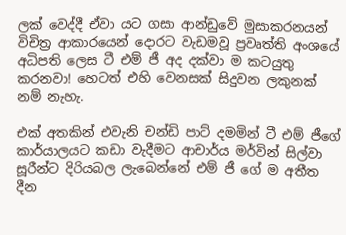ලක් වෙද්දී ඒවා යට ගසා ආන්ඩුවේ මුසාකරනයන් විචිත්‍ර ආකාරයෙන් දොරට වැඩමවූ ප්‍රවෘත්ති අංශයේ අධිපති ලෙස ටී එම් ජී අද දක්වා ම කටයුතු කරනවා! හෙටත් එහි වෙනසක් සිදුවන ලකුනක් නම් නැහැ.

එක් අතකින් එවැනි චන්ඩි පාට් දමමින් ටී එම් ජීගේ කාර්යාලයට කඩා වැදීමට ආචාර්ය මර්වින් සිල්වා සූරීන්ට දිරියබල ලැබෙන්නේ එම් ජී ගේ ම අතීත දීන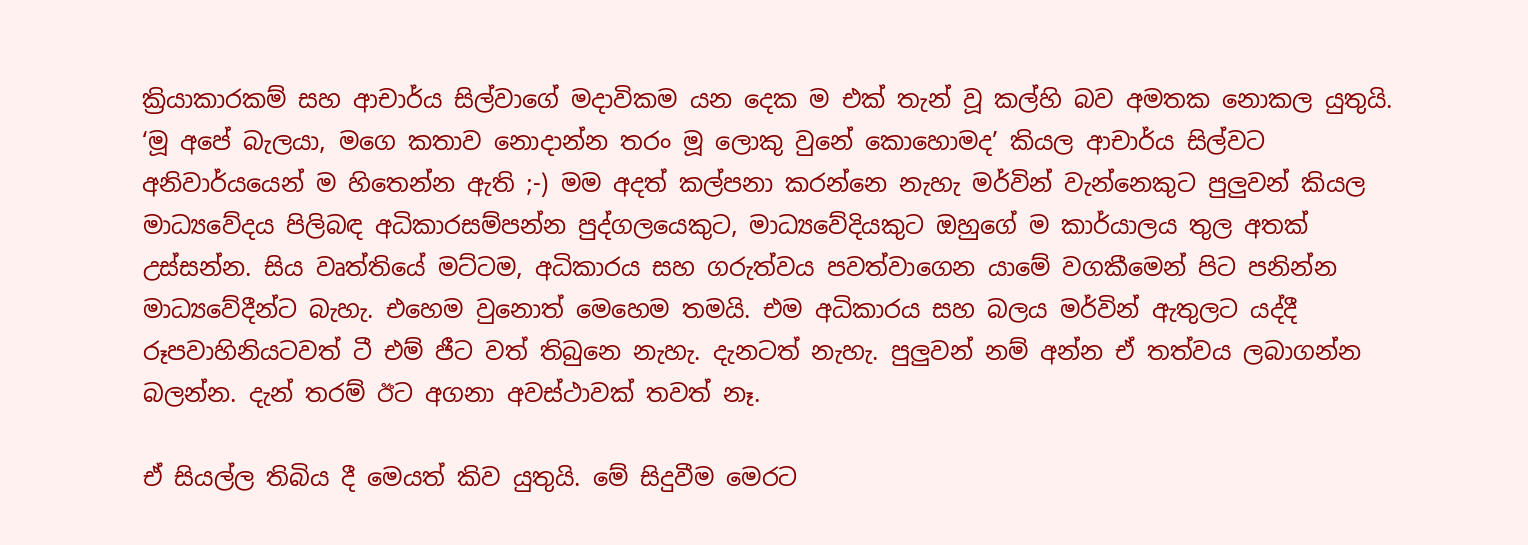ක්‍රියාකාරකම් සහ ආචාර්ය සිල්වාගේ මදාවිකම යන දෙක ම එක් තැන් වූ කල්හි බව අමතක නොකල යුතුයි. ‘මූ අපේ බැලයා, මගෙ කතාව නොදාන්න තරං මූ ලොකු වුනේ කොහොමද’ කියල ආචාර්ය සිල්වට අනිවාර්යයෙන් ම හිතෙන්න ඇති ;-) මම අදත් කල්පනා කරන්නෙ නැහැ මර්වින් වැන්නෙකුට පුලුවන් කියල මාධ්‍යවේදය පිලිබඳ අධිකාරසම්පන්න පුද්ගලයෙකුට, මාධ්‍යවේදියකුට ඔහුගේ ම කාර්යාලය තුල අතක් උස්සන්න. සිය වෘත්තියේ මට්ටම, අධිකාරය සහ ගරුත්වය පවත්වාගෙන යාමේ වගකීමෙන් පිට පනින්න මාධ්‍යවේදීන්ට බැහැ. එහෙම වුනොත් මෙහෙම තමයි. එම අධිකාරය සහ බලය මර්වින් ඇතුලට යද්දී රූපවාහිනියටවත් ටී එම් ජීට වත් තිබුනෙ නැහැ. දැනටත් නැහැ. පුලුවන් නම් අන්න ඒ තත්වය ලබාගන්න බලන්න. දැන් තරම් ඊට අගනා අවස්ථාවක් තවත් නෑ.

ඒ සියල්ල තිබිය දී මෙයත් කිව යුතුයි. මේ සිදුවීම මෙරට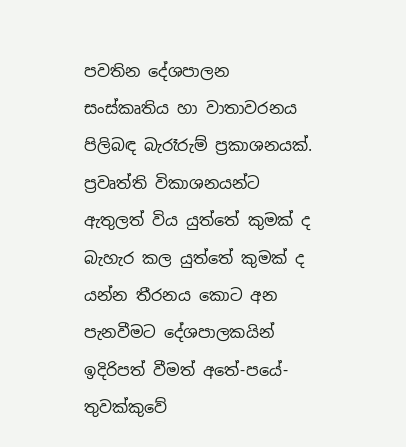පවතින දේශපාලන සංස්කෘතිය හා වාතාවරනය පිලිබඳ බැරෑරුම් ප්‍රකාශනයක්. ප්‍රවෘත්ති විකාශනයන්ට ඇතුලත් විය යුත්තේ කුමක් ද බැහැර කල යුත්තේ කුමක් ද යන්න තීරනය කොට අන පැනවීමට දේශපාලකයින් ඉදිරිපත් වීමත් අතේ-පයේ-තුවක්කුවේ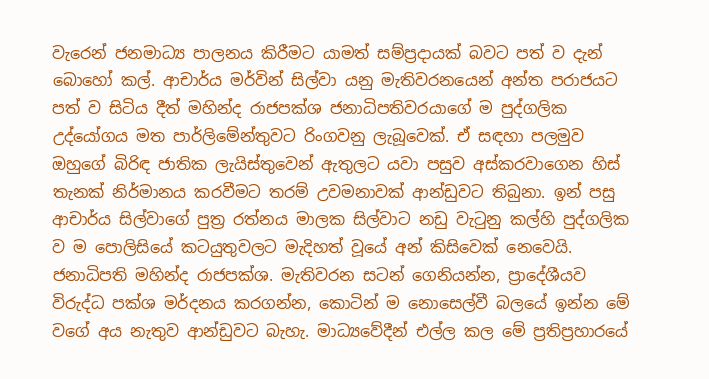වැරෙන් ජනමාධ්‍ය පාලනය කිරීමට යාමත් සම්ප්‍රදායක් බවට පත් ව දැන් බොහෝ කල්. ආචාර්ය මර්වින් සිල්වා යනු මැතිවරනයෙන් අන්ත පරාජයට පත් ව සිටිය දීත් මහින්ද රාජපක්ශ ජනාධිපතිවරයාගේ ම පුද්ගලික උද්යෝගය මත පාර්ලිමේන්තුවට රිංගවනු ලැබූවෙක්. ඒ සඳහා පලමුව ඔහුගේ බිරිඳ ජාතික ලැයිස්තුවෙන් ඇතුලට යවා පසුව අස්කරවාගෙන හිස් තැනක් නිර්මානය කරවීමට තරම් උවමනාවක් ආන්ඩුවට තිබුනා. ඉන් පසු ආචාර්ය සිල්වාගේ පුත්‍ර රත්නය මාලක සිල්වාට නඩු වැටුනු කල්හි පුද්ගලික ව ම පොලිසියේ කටයුතුවලට මැදිහත් වූයේ අන් කිසිවෙක් නෙවෙයි. ජනාධිපති මහින්ද රාජපක්ශ. මැතිවරන සටන් ගෙනියන්න, ප්‍රාදේශීයව විරුද්ධ පක්ශ මර්දනය කරගන්න, කොටින් ම නොසෙල්වී බලයේ ඉන්න මේ වගේ අය නැතුව ආන්ඩුවට බැහැ. මාධ්‍යවේදීන් එල්ල කල මේ ප්‍රතිප්‍රහාරයේ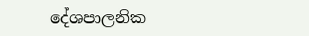දේශපාලනික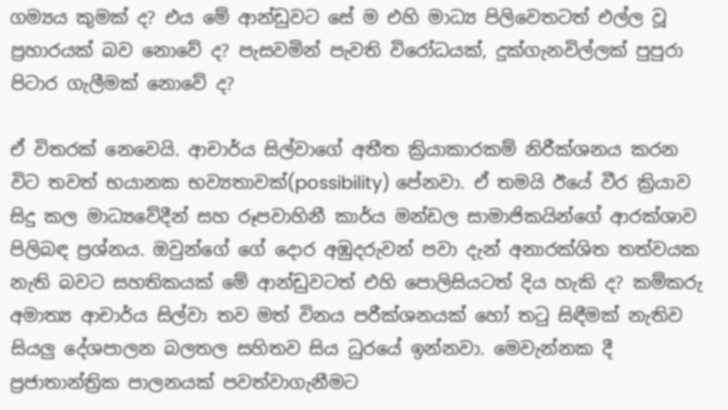ගම්‍යය කුමක් ද? එය මේ ආන්ඩුවට සේ ම එහි මාධ්‍ය පිලිවෙතටත් එල්ල වූ ප්‍රහාරයක් බව නොවේ ද? පැසවමින් පැවති විරෝධයක්, දුක්ගැනවිල්ලක් පුපුරා පිටාර ගැලීමක් නොවේ ද?

ඒ විතරක් නෙවෙයි. ආචාර්ය සිල්වාගේ අතීත ක්‍රියාකාරකම් නිරීක්ශනය කරන විට තවත් භයානක භව්‍යතාවක්(possibility) පේනවා. ඒ තමයි ඊයේ වීර ක්‍රියාව සිදු කල මාධ්‍යවේදීන් සහ රූපවාහිනී කාර්ය මන්ඩල සාමාජිකයින්ගේ ආරක්ශාව පිලිබඳ ප්‍රශ්නය. ඔවුන්ගේ ගේ දොර අඹුදරුවන් පවා දැන් අනාරක්ශිත තත්වයක නැති බවට සහතිකයක් මේ ආන්ඩුවටත් එහි පොලිසියටත් දිය හැකි ද? කම්කරු අමාත්‍ය ආචාර්ය සිල්වා තව මත් විනය පරීක්ශනයක් හෝ තටු සිඳීමක් නැතිව සියලු දේශපාලන බලතල සහිතව සිය ධුරයේ ඉන්නවා. මෙවැන්නක දී ප්‍රජාතාන්ත්‍රික පාලනයක් පවත්වාගැනීමට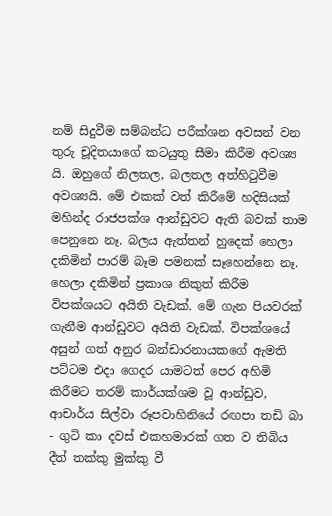නම් සිදුවීම සම්බන්ධ පරීක්ශන අවසන් වන තුරු චූදිතයාගේ කටයුතු සීමා කිරීම අවශ්‍ය යි. ඔහුගේ නිලතල, බලතල අත්හිටුවීම අවශ්‍යයි. මේ එකක් වත් කිරීමේ හදිසියක් මහින්ද රාජපක්ශ ආන්ඩුවට ඇති බවක් තාම පෙනුනෙ නෑ. බලය ඇත්තන් හුදෙක් හෙලා දකිමින් පාරම් බෑම පමනක් සෑහෙන්නෙ නෑ. හෙලා දකිමින් ප්‍රකාශ නිකුත් කිරීම විපක්ශයට අයිති වැඩක්. මේ ගැන පියවරක් ගැනීම ආන්ඩුවට අයිති වැඩක්. විපක්ශයේ අසුන් ගත් අනුර බන්ඩාරනායකගේ ඇමති පට්ටම එදා ගෙදර යාමටත් පෙර අහිමි කිරීමට තරම් කාර්යක්ශම වූ ආන්ඩුව, ආචාර්ය සිල්වා රූපවාහිනියේ රඟපා තඩි බා - ගුටි කා දවස් එකහමාරක් ගත ව තිබිය දීත් තක්කු මුක්කු වී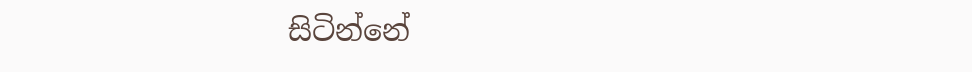සිටින්නේ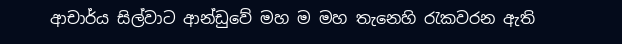ආචාර්ය සිල්වාට ආන්ඩුවේ මහ ම මහ තැනෙහි රැකවරන ඇති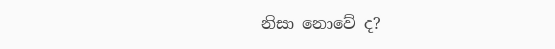නිසා නොවේ ද?